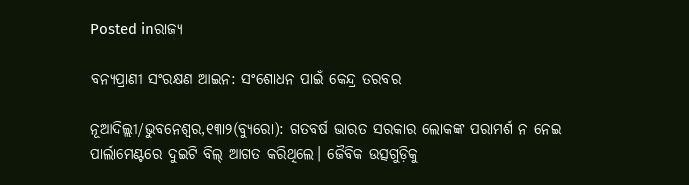Posted inରାଜ୍ୟ

ବନ୍ୟପ୍ରାଣୀ ସଂରକ୍ଷଣ ଆଇନ: ସଂଶୋଧନ ପାଇଁ କେନ୍ଦ୍ର ତରବର

ନୂଆଦିଲ୍ଲୀ/ଭୁବନେଶ୍ୱର,୧୩ା୨(ବ୍ୟୁରୋ): ଗତବର୍ଷ ଭାରତ ସରକାର ଲୋକଙ୍କ ପରାମର୍ଶ ନ ନେଇ ପାର୍ଲାମେଣ୍ଟରେ ଦୁଇଟି ବିଲ୍‌ ଆଗତ କରିଥିଲେ। ଜୈବିକ ଉତ୍ସଗୁଡ଼ିକୁ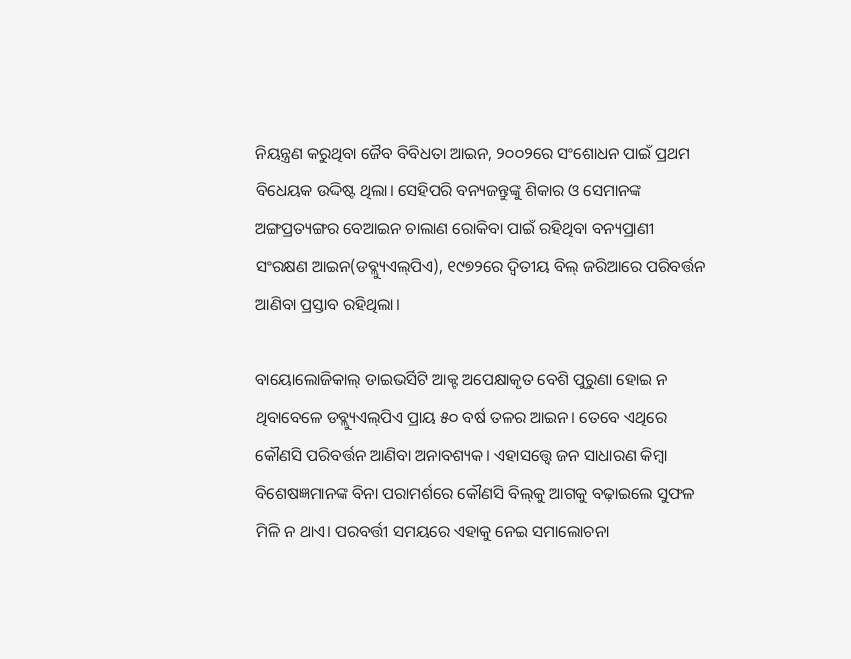ନିୟନ୍ତ୍ରଣ କରୁଥିବା ଜୈବ ବିବିଧତା ଆଇନ, ୨୦୦୨ରେ ସଂଶୋଧନ ପାଇଁ ପ୍ରଥମ ବିଧେୟକ ଉଦ୍ଦିଷ୍ଟ ଥିଲା। ସେହିପରି ବନ୍ୟଜନ୍ତୁଙ୍କୁ ଶିକାର ଓ ସେମାନଙ୍କ ଅଙ୍ଗପ୍ରତ୍ୟଙ୍ଗର ବେଆଇନ ଚାଲାଣ ରୋକିବା ପାଇଁ ରହିଥିବା ବନ୍ୟପ୍ରାଣୀ ସଂରକ୍ଷଣ ଆଇନ(ଡବ୍ଲ୍ୟୁଏଲ୍‌ପିଏ), ୧୯୭୨ରେ ଦ୍ୱିତୀୟ ବିଲ୍‌ ଜରିଆରେ ପରିବର୍ତ୍ତନ ଆଣିବା ପ୍ରସ୍ତାବ ରହିଥିଲା।

ବାୟୋଲୋଜିକାଲ୍‌ ଡାଇଭର୍ସିଟି ଆକ୍ଟ ଅପେକ୍ଷାକୃତ ବେଶି ପୁରୁଣା ହୋଇ ନ ଥିବାବେଳେ ଡବ୍ଲ୍ୟୁଏଲ୍‌ପିଏ ପ୍ରାୟ ୫୦ ବର୍ଷ ତଳର ଆଇନ। ତେବେ ଏଥିରେ କୌଣସି ପରିବର୍ତ୍ତନ ଆଣିବା ଅନାବଶ୍ୟକ। ଏହାସତ୍ତ୍ୱେ ଜନ ସାଧାରଣ କିମ୍ବା ବିଶେଷଜ୍ଞମାନଙ୍କ ବିନା ପରାମର୍ଶରେ କୌଣସି ବିଲ୍‌କୁ ଆଗକୁ ବଢ଼ାଇଲେ ସୁଫଳ ମିଳି ନ ଥାଏ। ପରବର୍ତ୍ତୀ ସମୟରେ ଏହାକୁ ନେଇ ସମାଲୋଚନା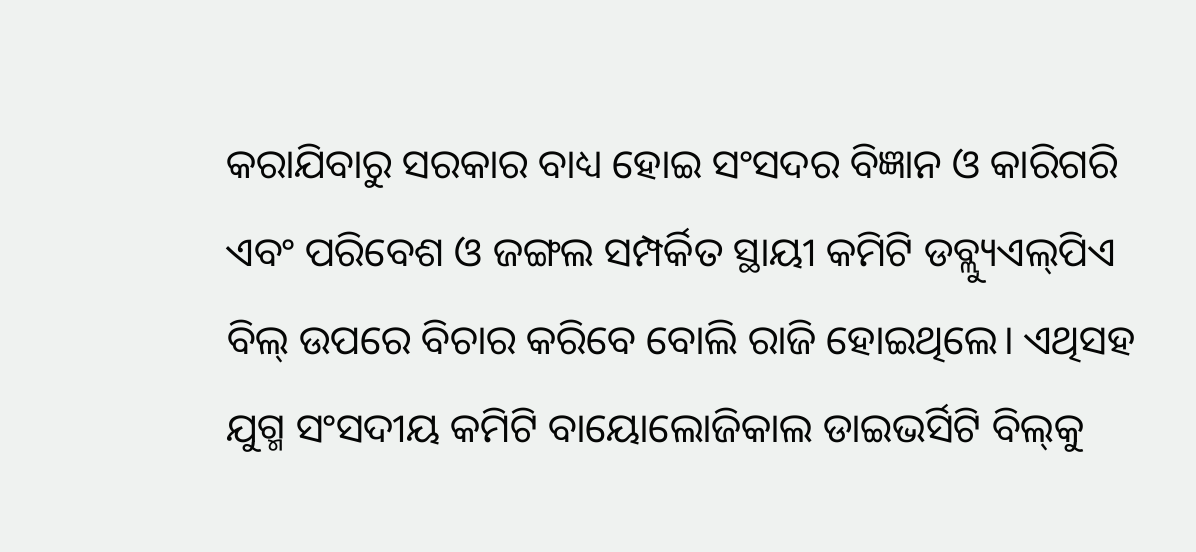କରାଯିବାରୁ ସରକାର ବାଧ୍ୟ ହୋଇ ସଂସଦର ବିଜ୍ଞାନ ଓ କାରିଗରି ଏବଂ ପରିବେଶ ଓ ଜଙ୍ଗଲ ସମ୍ପର୍କିତ ସ୍ଥାୟୀ କମିଟି ଡବ୍ଲ୍ୟୁଏଲ୍‌ପିଏ ବିଲ୍‌ ଉପରେ ବିଚାର କରିବେ ବୋଲି ରାଜି ହୋଇଥିଲେ। ଏଥିସହ ଯୁଗ୍ମ ସଂସଦୀୟ କମିଟି ବାୟୋଲୋଜିକାଲ ଡାଇଭର୍ସିଟି ବିଲ୍‌କୁ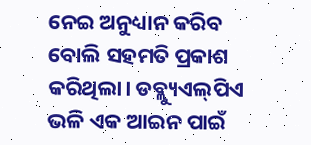ନେଇ ଅନୁଧ୍ୟାନ କରିବ ବୋଲି ସହମତି ପ୍ରକାଶ କରିଥିଲା। ଡବ୍ଲ୍ୟୁଏଲ୍‌ପିଏ ଭଳି ଏକ ଆଇନ ପାଇଁ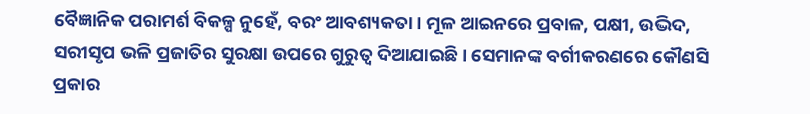ବୈଜ୍ଞାନିକ ପରାମର୍ଶ ବିକଳ୍ପ ନୁହେଁ, ବରଂ ଆବଶ୍ୟକତା। ମୂଳ ଆଇନରେ ପ୍ରବାଳ, ପକ୍ଷୀ, ଉଦ୍ଭିଦ, ସରୀସୃପ ଭଳି ପ୍ରଜାତିର ସୁରକ୍ଷା ଉପରେ ଗୁରୁତ୍ୱ ଦିଆଯାଇଛି। ସେମାନଙ୍କ ବର୍ଗୀକରଣରେ କୌଣସି ପ୍ରକାର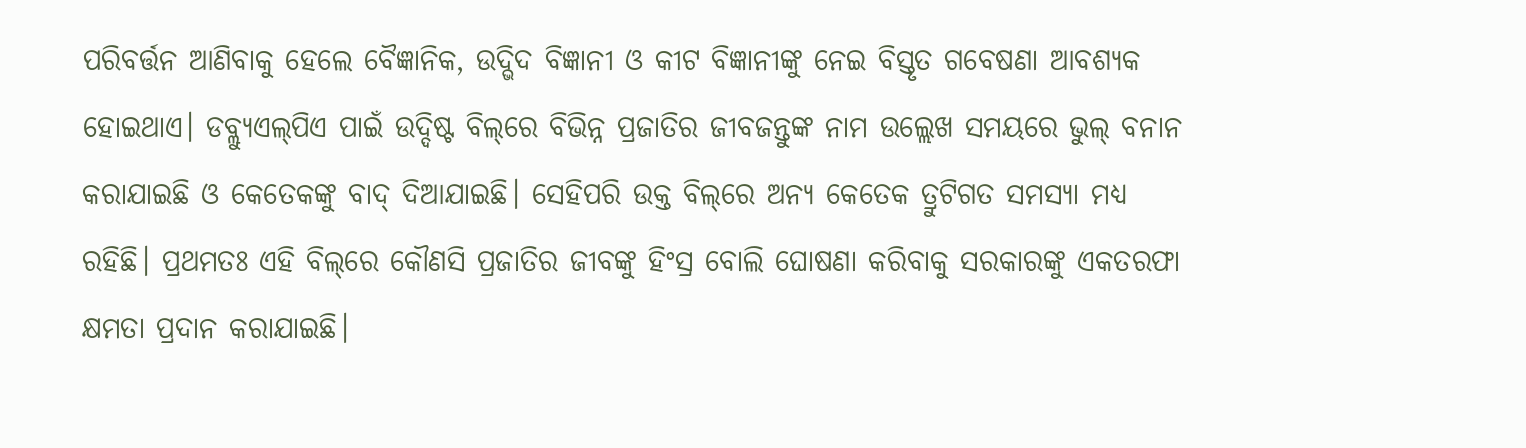ପରିବର୍ତ୍ତନ ଆଣିବାକୁ ହେଲେ ବୈଜ୍ଞାନିକ, ଉଦ୍ଭିଦ ବିଜ୍ଞାନୀ ଓ କୀଟ ବିଜ୍ଞାନୀଙ୍କୁ ନେଇ ବିସ୍ତୃତ ଗବେଷଣା ଆବଶ୍ୟକ ହୋଇଥାଏ। ଡବ୍ଲ୍ୟୁଏଲ୍‌ପିଏ ପାଇଁ ଉଦ୍ଦିଷ୍ଟ ବିଲ୍‌ରେ ବିଭିନ୍ନ ପ୍ରଜାତିର ଜୀବଜନ୍ତୁଙ୍କ ନାମ ଉଲ୍ଲେଖ ସମୟରେ ଭୁଲ୍‌ ବନାନ କରାଯାଇଛି ଓ କେତେକଙ୍କୁ ବାଦ୍‌ ଦିଆଯାଇଛି। ସେହିପରି ଉକ୍ତ ବିଲ୍‌ରେ ଅନ୍ୟ କେତେକ ତ୍ରୁଟିଗତ ସମସ୍ୟା ମଧ୍ୟ ରହିଛି। ପ୍ରଥମତଃ ଏହି ବିଲ୍‌ରେ କୌଣସି ପ୍ରଜାତିର ଜୀବଙ୍କୁ ହିଂସ୍ର ବୋଲି ଘୋଷଣା କରିବାକୁ ସରକାରଙ୍କୁ ଏକତରଫା କ୍ଷମତା ପ୍ରଦାନ କରାଯାଇଛି।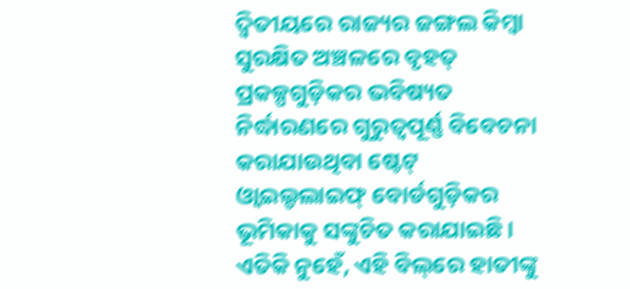ଦ୍ୱିତୀୟରେ ରାଜ୍ୟର ଜଙ୍ଗଲ କିମ୍ବା ସୁରକ୍ଷିତ ଅଞ୍ଚଳରେ ବୃହତ୍‌ ପ୍ରକଳ୍ପଗୁଡ଼ିକର ଭବିଷ୍ୟତ ନିର୍ଦ୍ଧାରଣରେ ଗୁରୁତ୍ୱପୂର୍ଣ୍ଣ ବିବେଚନା କରାଯାଉଥିବା ଷ୍ଟେଟ୍‌ ଓ୍ବାଇଲ୍ଡଲାଇଫ୍‌ ବୋର୍ଡଗୁଡ଼ିକର ଭୂମିକାକୁ ସଙ୍କୁଚିତ କରାଯାଇଛି। ଏତିକି ନୁହେଁ, ଏହି ବିଲ୍‌ରେ ହାତୀଙ୍କୁ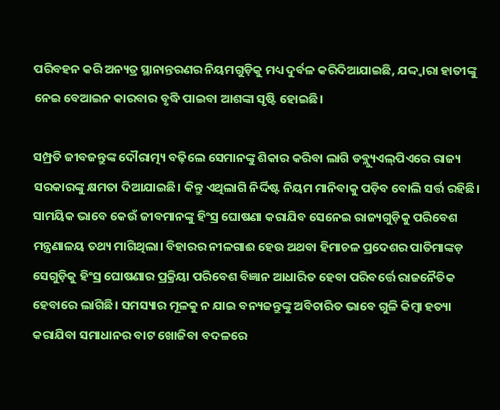ପରିବହନ କରି ଅନ୍ୟତ୍ର ସ୍ଥାନାନ୍ତରଣର ନିୟମଗୁଡ଼ିକୁ ମଧ୍ୟ ଦୁର୍ବଳ କରିଦିଆଯାଇଛି, ଯଦ୍ଦ୍ବାରା ହାତୀଙ୍କୁ ନେଇ ବେଆଇନ କାରବାର ବୃଦ୍ଧି ପାଇବା ଆଶଙ୍କା ସୃଷ୍ଟି ହୋଇଛି।

ସମ୍ପ୍ରତି ଜୀବଜନ୍ତୁଙ୍କ ଦୌରାତ୍ମ୍ୟ ବଢ଼ିଲେ ସେମାନଙ୍କୁ ଶିକାର କରିବା ଲାଗି ଡବ୍ଲ୍ୟୁଏଲ୍‌ପିଏରେ ରାଜ୍ୟ ସରକାରଙ୍କୁ କ୍ଷମତା ଦିଆଯାଇଛି। କିନ୍ତୁ ଏଥିଲାଗି ନିର୍ଦ୍ଦିଷ୍ଟ ନିୟମ ମାନିବାକୁ ପଡ଼ିବ ବୋଲି ସର୍ତ୍ତ ରହିଛି। ସାମୟିକ ଭାବେ କେଉଁ ଜୀବମାନଙ୍କୁ ହିଂସ୍ର ଘୋଷଣା କରାଯିବ ସେନେଇ ରାଜ୍ୟଗୁଡ଼ିକୁ ପରିବେଶ ମନ୍ତ୍ରଣାଳୟ ତଥ୍ୟ ମାଗିଥିଲା। ବିହାରର ନୀଳଗାଈ ହେଉ ଅଥବା ହିମାଚଳ ପ୍ରଦେଶର ପାତିମାଙ୍କଡ଼ ସେଗୁଡ଼ିକୁ ହିଂସ୍ର ଘୋଷଣାର ପ୍ରକ୍ରିୟା ପରିବେଶ ବିଜ୍ଞାନ ଆଧାରିତ ହେବା ପରିବର୍ତ୍ତେ ରାଜନୈତିକ ହେବାରେ ଲାଗିଛି। ସମସ୍ୟାର ମୂଳକୁ ନ ଯାଇ ବନ୍ୟଜନ୍ତୁଙ୍କୁ ଅବିଚାରିତ ଭାବେ ଗୁଳି କିମ୍ବା ହତ୍ୟା କରାଯିବା ସମାଧାନର ବାଟ ଖୋଜିବା ବଦଳରେ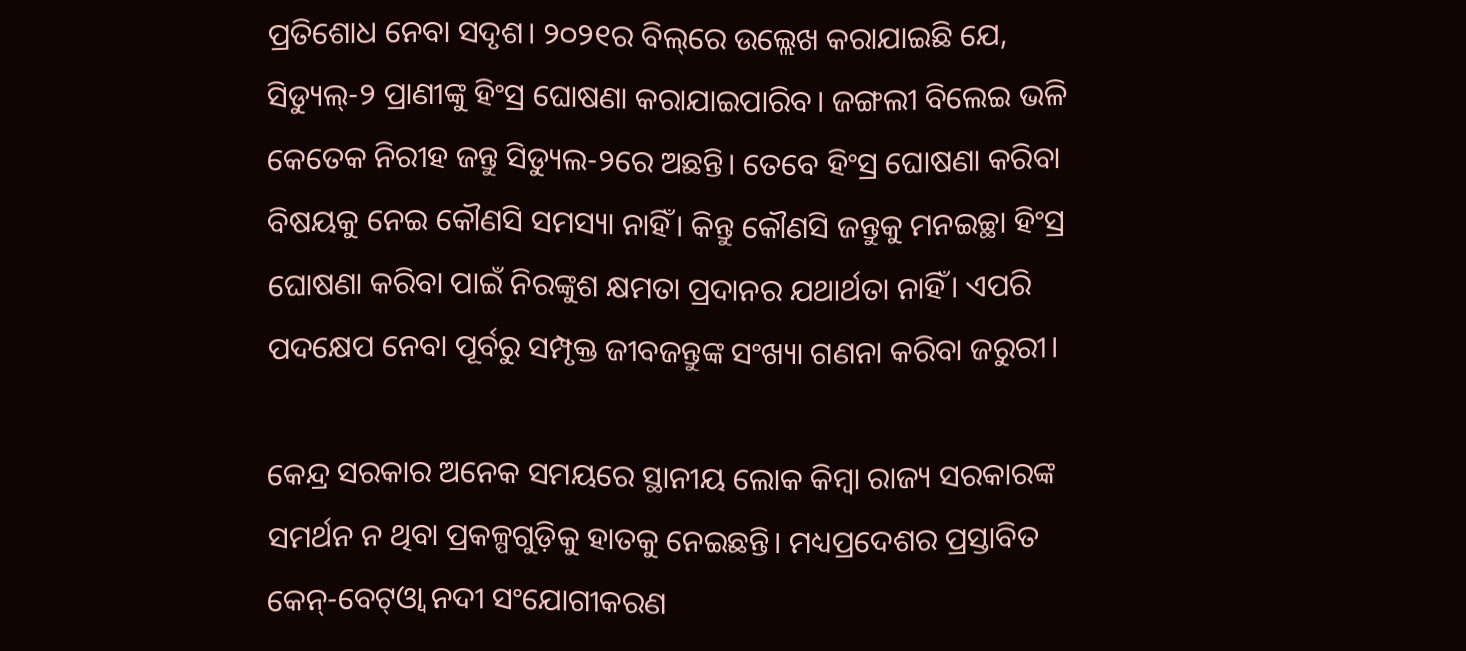ପ୍ରତିଶୋଧ ନେବା ସଦୃଶ। ୨୦୨୧ର ବିଲ୍‌ରେ ଉଲ୍ଲେଖ କରାଯାଇଛି ଯେ, ସିଡ୍ୟୁଲ୍‌-୨ ପ୍ରାଣୀଙ୍କୁ ହିଂସ୍ର ଘୋଷଣା କରାଯାଇପାରିବ। ଜଙ୍ଗଲୀ ବିଲେଇ ଭଳି କେତେକ ନିରୀହ ଜନ୍ତୁ ସିଡ୍ୟୁଲ-୨ରେ ଅଛନ୍ତି। ତେବେ ହିଂସ୍ର ଘୋଷଣା କରିବା ବିଷୟକୁ ନେଇ କୌଣସି ସମସ୍ୟା ନାହିଁ। କିନ୍ତୁ କୌଣସି ଜନ୍ତୁକୁ ମନଇଚ୍ଛା ହିଂସ୍ର ଘୋଷଣା କରିବା ପାଇଁ ନିରଙ୍କୁଶ କ୍ଷମତା ପ୍ରଦାନର ଯଥାର୍ଥତା ନାହିଁ। ଏପରି ପଦକ୍ଷେପ ନେବା ପୂର୍ବରୁ ସମ୍ପୃକ୍ତ ଜୀବଜନ୍ତୁଙ୍କ ସଂଖ୍ୟା ଗଣନା କରିବା ଜରୁରୀ।

କେନ୍ଦ୍ର ସରକାର ଅନେକ ସମୟରେ ସ୍ଥାନୀୟ ଲୋକ କିମ୍ବା ରାଜ୍ୟ ସରକାରଙ୍କ ସମର୍ଥନ ନ ଥିବା ପ୍ରକଳ୍ପଗୁଡ଼ିକୁ ହାତକୁ ନେଇଛନ୍ତି। ମଧ୍ୟପ୍ରଦେଶର ପ୍ରସ୍ତାବିତ କେନ୍‌-ବେଟ୍‌ଓ୍ବା ନଦୀ ସଂଯୋଗୀକରଣ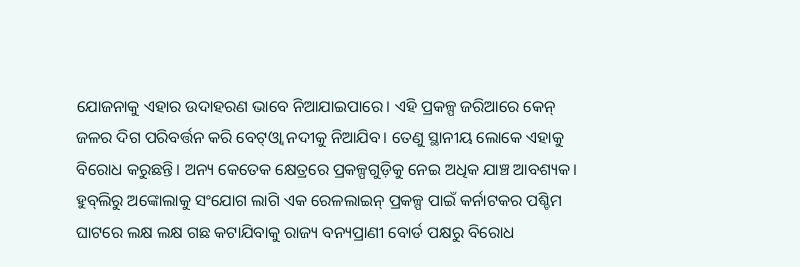ଯୋଜନାକୁ ଏହାର ଉଦାହରଣ ଭାବେ ନିଆଯାଇପାରେ। ଏହି ପ୍ରକଳ୍ପ ଜରିଆରେ କେନ୍‌ ଜଳର ଦିଗ ପରିବର୍ତ୍ତନ କରି ବେଟ୍‌ଓ୍ବା ନଦୀକୁ ନିଆଯିବ। ତେଣୁ ସ୍ଥାନୀୟ ଲୋକେ ଏହାକୁ ବିରୋଧ କରୁଛନ୍ତି। ଅନ୍ୟ କେତେକ କ୍ଷେତ୍ରରେ ପ୍ରକଳ୍ପଗୁଡ଼ିକୁ ନେଇ ଅଧିକ ଯାଞ୍ଚ ଆବଶ୍ୟକ। ହୁବ୍‌ଲିରୁ ଅଙ୍କୋଲାକୁ ସଂଯୋଗ ଲାଗି ଏକ ରେଳଲାଇନ୍‌ ପ୍ରକଳ୍ପ ପାଇଁ କର୍ନାଟକର ପଶ୍ଚିମ ଘାଟରେ ଲକ୍ଷ ଲକ୍ଷ ଗଛ କଟାଯିବାକୁ ରାଜ୍ୟ ବନ୍ୟପ୍ରାଣୀ ବୋର୍ଡ ପକ୍ଷରୁ ବିରୋଧ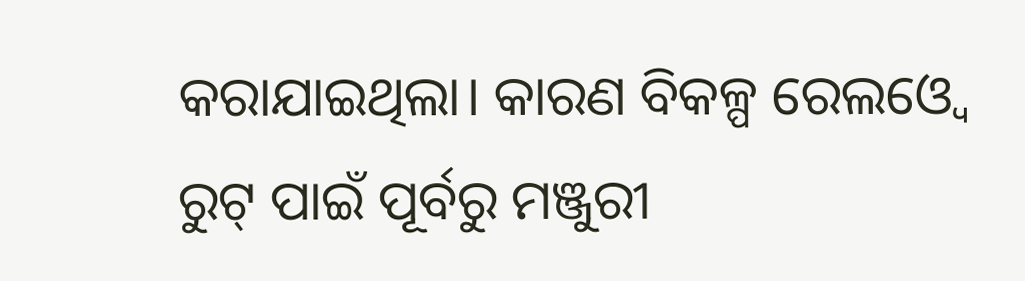କରାଯାଇଥିଲା। କାରଣ ବିକଳ୍ପ ରେଲଓ୍ବେ ରୁଟ୍‌ ପାଇଁ ପୂର୍ବରୁ ମଞ୍ଜୁରୀ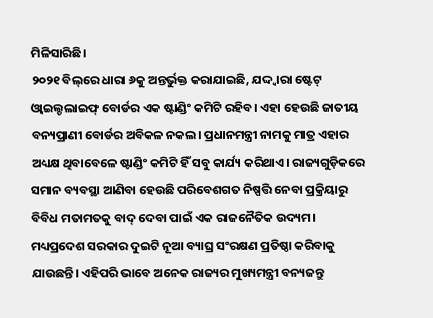ମିଳିସାରିଛି।
୨୦୨୧ ବିଲ୍‌ରେ ଧାରା ୬କୁ ଅନ୍ତର୍ଭୁକ୍ତ କରାଯାଇଛି, ଯଦ୍ଦ୍ବାରା ଷ୍ଟେଟ୍‌ ଓ୍ବାଇଲ୍ଡଲାଇଫ୍‌ ବୋର୍ଡର ଏକ ଷ୍ଟାଣ୍ଡିଂ କମିଟି ରହିବ। ଏହା ହେଉଛି ଜାତୀୟ ବନ୍ୟପ୍ରାଣୀ ବୋର୍ଡର ଅବିକଳ ନକଲ। ପ୍ରଧାନମନ୍ତ୍ରୀ ନାମକୁ ମାତ୍ର ଏହାର ଅଧ୍ୟକ୍ଷ ଥିବାବେଳେ ଷ୍ଟାଣ୍ଡିଂ କମିଟି ହିଁ ସବୁ କାର୍ଯ୍ୟ କରିଥାଏ। ରାଜ୍ୟଗୁଡ଼ିକରେ ସମାନ ବ୍ୟବସ୍ଥା ଆଣିବା ହେଉଛି ପରିବେଶଗତ ନିଷ୍ପତ୍ତି ନେବା ପ୍ରକ୍ରିୟାରୁ ବିବିଧ ମତାମତକୁ ବାଦ୍‌ ଦେବା ପାଇଁ ଏକ ରାଜନୈତିକ ଉଦ୍ୟମ। ମଧ୍ୟପ୍ରଦେଶ ସରକାର ଦୁଇଟି ନୂଆ ବ୍ୟାଘ୍ର ସଂରକ୍ଷଣ ପ୍ରତିଷ୍ଠା କରିବାକୁ ଯାଉଛନ୍ତି। ଏହିପରି ଭାବେ ଅନେକ ରାଜ୍ୟର ମୁଖ୍ୟମନ୍ତ୍ରୀ ବନ୍ୟଜନ୍ତୁ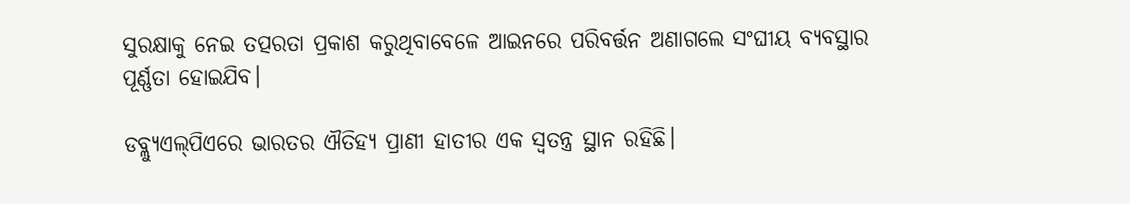ସୁରକ୍ଷାକୁ ନେଇ ତତ୍ପରତା ପ୍ରକାଶ କରୁଥିବାବେଳେ ଆଇନରେ ପରିବର୍ତ୍ତନ ଅଣାଗଲେ ସଂଘୀୟ ବ୍ୟବସ୍ଥାର ପୂର୍ଣ୍ଣତା ହୋଇଯିବ।

ଡବ୍ଲ୍ୟୁଏଲ୍‌ପିଏରେ ଭାରତର ଐତିହ୍ୟ ପ୍ରାଣୀ ହାତୀର ଏକ ସ୍ବତନ୍ତ୍ର ସ୍ଥାନ ରହିଛି।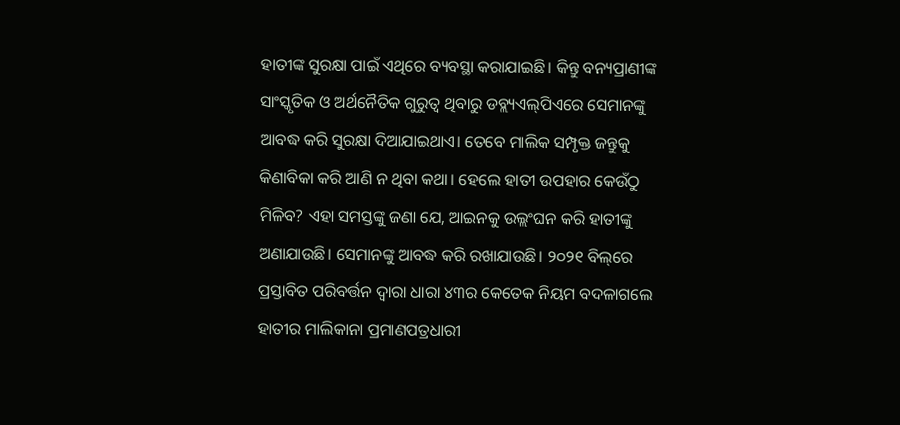ହାତୀଙ୍କ ସୁରକ୍ଷା ପାଇଁ ଏଥିରେ ବ୍ୟବସ୍ଥା କରାଯାଇଛି। କିନ୍ତୁ ବନ୍ୟପ୍ରାଣୀଙ୍କ ସାଂସ୍କୃତିକ ଓ ଅର୍ଥନୈତିକ ଗୁରୁତ୍ୱ ଥିବାରୁ ଡବ୍ଲ୍ୟଏଲ୍‌ପିଏରେ ସେମାନଙ୍କୁ ଆବଦ୍ଧ କରି ସୁରକ୍ଷା ଦିଆଯାଇଥାଏ। ତେବେ ମାଲିକ ସମ୍ପୃକ୍ତ ଜନ୍ତୁକୁ କିଣାବିକା କରି ଆଣି ନ ଥିବା କଥା। ହେଲେ ହାତୀ ଉପହାର କେଉଁଠୁ ମିଳିବ? ଏହା ସମସ୍ତଙ୍କୁ ଜଣା ଯେ, ଆଇନକୁ ଉଲ୍ଲଂଘନ କରି ହାତୀଙ୍କୁ ଅଣାଯାଉଛି। ସେମାନଙ୍କୁ ଆବଦ୍ଧ କରି ରଖାଯାଉଛି। ୨୦୨୧ ବିଲ୍‌ରେ ପ୍ରସ୍ତାବିତ ପରିବର୍ତ୍ତନ ଦ୍ୱାରା ଧାରା ୪୩ର କେତେକ ନିୟମ ବଦଳାଗଲେ ହାତୀର ମାଲିକାନା ପ୍ରମାଣପତ୍ରଧାରୀ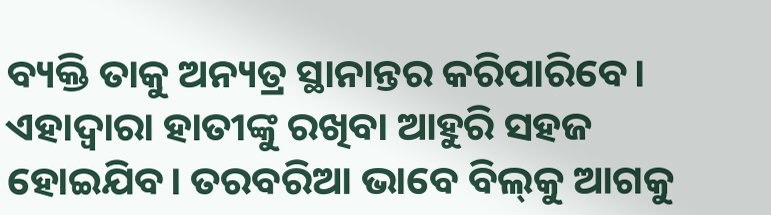ବ୍ୟକ୍ତି ତାକୁ ଅନ୍ୟତ୍ର ସ୍ଥାନାନ୍ତର କରିପାରିବେ। ଏହାଦ୍ୱାରା ହାତୀଙ୍କୁ ରଖିବା ଆହୁରି ସହଜ ହୋଇଯିବ। ତରବରିଆ ଭାବେ ବିଲ୍‌କୁ ଆଗକୁ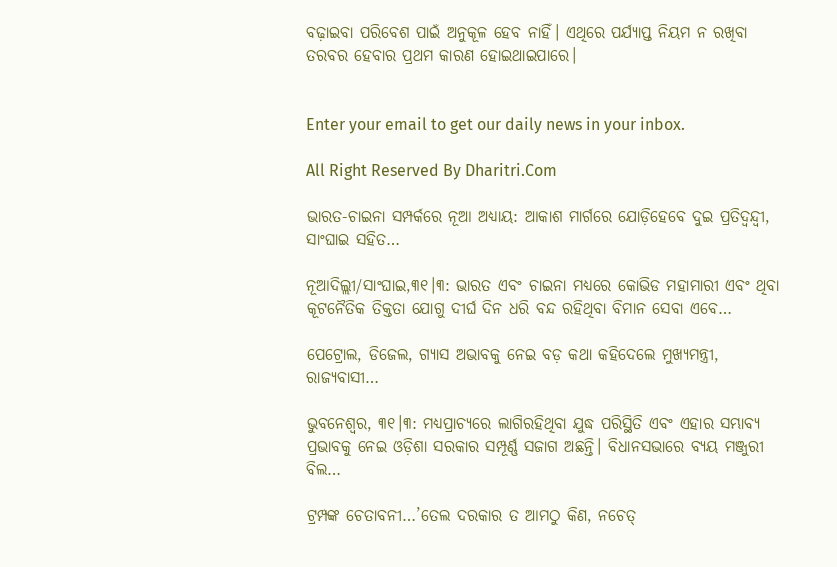ବଢ଼ାଇବା ପରିବେଶ ପାଇଁ ଅନୁକୂଳ ହେବ ନାହିଁ। ଏଥିରେ ପର୍ଯ୍ୟାପ୍ତ ନିୟମ ନ ରଖିବା ତରବର ହେବାର ପ୍ରଥମ କାରଣ ହୋଇଥାଇପାରେ।


Enter your email to get our daily news in your inbox.

All Right Reserved By Dharitri.Com

ଭାରତ-ଚାଇନା ସମ୍ପର୍କରେ ନୂଆ ଅଧ୍ୟାୟ: ଆକାଶ ମାର୍ଗରେ ଯୋଡ଼ିହେବେ ଦୁଇ ପ୍ରତିଦ୍ୱନ୍ଦ୍ୱୀ, ସାଂଘାଇ ସହିତ…

ନୂଆଦିଲ୍ଲୀ/ସାଂଘାଇ,୩୧।୩: ଭାରତ ଏବଂ ଚାଇନା ମଧ୍ୟରେ କୋଭିଡ ମହାମାରୀ ଏବଂ ଥିବା କୂଟନୈତିକ ତିକ୍ତତା ଯୋଗୁ ଦୀର୍ଘ ଦିନ ଧରି ବନ୍ଦ ରହିଥିବା ବିମାନ ସେବା ଏବେ…

ପେଟ୍ରୋଲ, ଡିଜେଲ, ଗ୍ୟାସ ଅଭାବକୁ ନେଇ ବଡ଼ କଥା କହିଦେଲେ ମୁଖ୍ୟମନ୍ତ୍ରୀ, ରାଜ୍ୟବାସୀ…

ଭୁବନେଶ୍ୱର, ୩୧।୩: ମଧ୍ୟପ୍ରାଚ୍ୟରେ ଲାଗିରହିଥିବା ଯୁଦ୍ଧ ପରିସ୍ଥିତି ଏବଂ ଏହାର ସମ୍ଭାବ୍ୟ ପ୍ରଭାବକୁ ନେଇ ଓଡ଼ିଶା ସରକାର ସମ୍ପୂର୍ଣ୍ଣ ସଜାଗ ଅଛନ୍ତି। ବିଧାନସଭାରେ ବ୍ୟୟ ମଞ୍ଜୁରୀ ବିଲ…

ଟ୍ରମ୍ପଙ୍କ ଚେତାବନୀ…’ତେଲ ଦରକାର ତ ଆମଠୁ କିଣ, ନଚେତ୍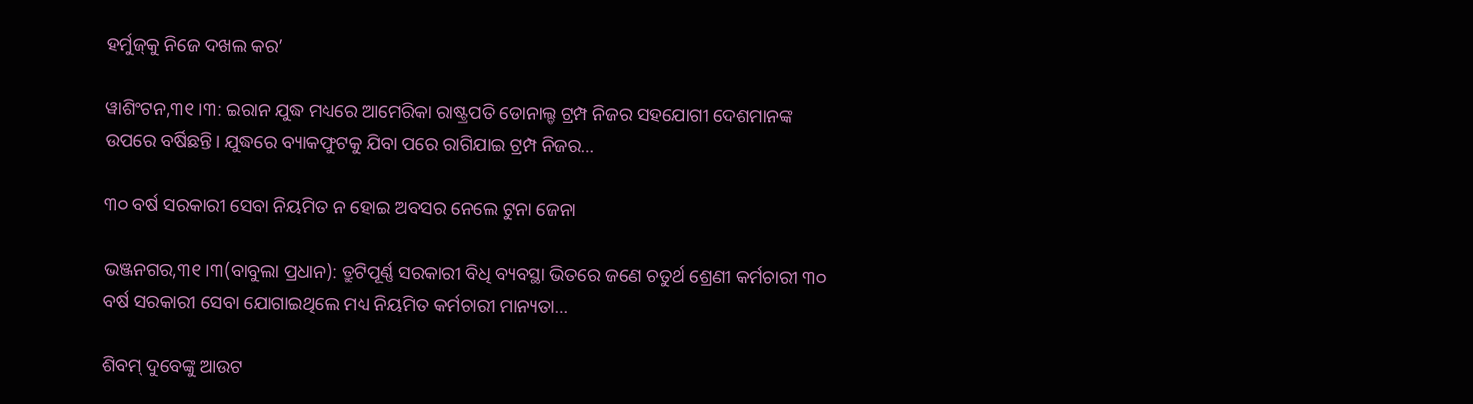ହର୍ମୁଜ୍‌କୁ ନିଜେ ଦଖଲ କର’

ୱାଶିଂଟନ,୩୧।୩: ଇରାନ ଯୁଦ୍ଧ ମଧ୍ୟରେ ଆମେରିକା ରାଷ୍ଟ୍ରପତି ଡୋନାଲ୍ଡ ଟ୍ରମ୍ପ ନିଜର ସହଯୋଗୀ ଦେଶମାନଙ୍କ ଉପରେ ବର୍ଷିଛନ୍ତି। ଯୁଦ୍ଧରେ ବ୍ୟାକଫୁଟକୁ ଯିବା ପରେ ରାଗିଯାଇ ଟ୍ରମ୍ପ ନିଜର…

୩୦ ବର୍ଷ ସରକାରୀ ସେବା ନିୟମିତ ନ ହୋଇ ଅବସର ନେଲେ ଟୁନା ଜେନା

ଭଞ୍ଜନଗର,୩୧।୩(ବାବୁଲା ପ୍ରଧାନ): ତ୍ରୁଟିପୂର୍ଣ୍ଣ ସରକାରୀ ବିଧି ବ୍ୟବସ୍ଥା ଭିତରେ ଜଣେ ଚତୁର୍ଥ ଶ୍ରେଣୀ କର୍ମଚାରୀ ୩୦ ବର୍ଷ ସରକାରୀ ସେବା ଯୋଗାଇଥିଲେ ମଧ୍ୟ ନିୟମିତ କର୍ମଚାରୀ ମାନ୍ୟତା…

ଶିବମ୍‌ ଦୁବେଙ୍କୁ ଆଉଟ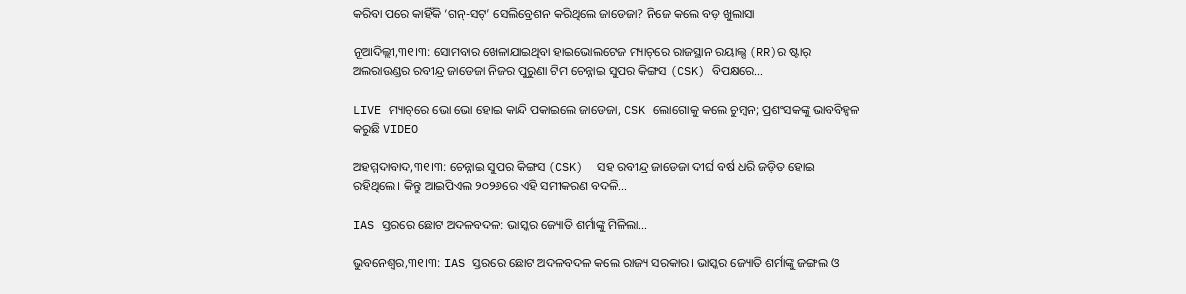କରିବା ପରେ କାହିଁକି ‘ଗନ୍‌-ସଟ୍‌’ ସେଲିବ୍ରେଶନ କରିଥିଲେ ଜାଡେଜା? ନିଜେ କଲେ ବଡ଼ ଖୁଲାସା

ନୂଆଦିଲ୍ଲୀ,୩୧।୩: ସୋମବାର ଖେଳାଯାଇଥିବା ହାଇଭୋଲଟେଜ ମ୍ୟାଚ୍‌ରେ ରାଜସ୍ଥାନ ରୟାଲ୍ସ (RR)ର ଷ୍ଟାର୍‌ ଅଲରାଉଣ୍ଡର ରବୀନ୍ଦ୍ର ଜାଡେଜା ନିଜର ପୁରୁଣା ଟିମ ଚେନ୍ନାଇ ସୁପର କିଙ୍ଗସ (CSK) ବିପକ୍ଷରେ…

LIVE ମ୍ୟାଚ୍‌ରେ ଭୋ ଭୋ ହୋଇ କାନ୍ଦି ପକାଇଲେ ଜାଡେଜା, CSK ଲୋଗୋକୁ କଲେ ଚୁମ୍ବନ; ପ୍ରଶଂସକଙ୍କୁ ଭାବବିହ୍ବଳ କରୁଛି VIDEO

ଅହମ୍ମଦାବାଦ,୩୧।୩: ଚେନ୍ନାଇ ସୁପର କିଙ୍ଗସ (CSK)  ସହ ରବୀନ୍ଦ୍ର ଜାଡେଜା ଦୀର୍ଘ ବର୍ଷ ଧରି ଜଡ଼ିତ ହୋଇ ରହିଥିଲେ। କିନ୍ତୁ ଆଇପିଏଲ ୨୦୨୬ରେ ଏହି ସମୀକରଣ ବଦଳି…

IAS ସ୍ତରରେ ଛୋଟ ଅଦଳବଦଳ: ଭାସ୍କର ଜ୍ୟୋତି ଶର୍ମାଙ୍କୁ ମିଳିଲା…

ଭୁବନେଶ୍ୱର,୩୧।୩: IAS ସ୍ତରରେ ଛୋଟ ଅଦଳବଦଳ କଲେ ରାଜ୍ୟ ସରକାର। ଭାସ୍କର ଜ୍ୟୋତି ଶର୍ମାଙ୍କୁ ଜଙ୍ଗଲ ଓ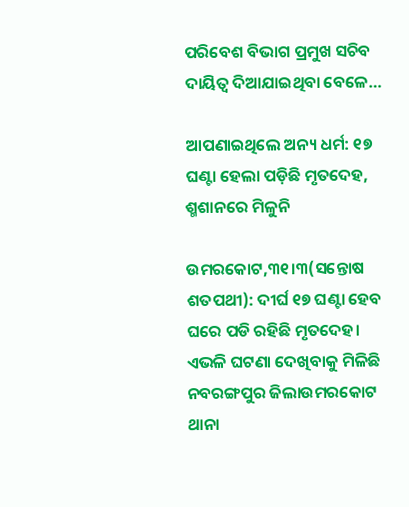ପରିବେଶ ବିଭାଗ ପ୍ରମୁଖ ସଚିବ ଦାୟିତ୍ୱ ଦିଆଯାଇଥିବା ବେଳେ…

ଆପଣାଇଥିଲେ ଅନ୍ୟ ଧର୍ମ: ୧୭ ଘଣ୍ଟା ହେଲା ପଡ଼ିଛି ମୃତଦେହ, ଶ୍ମଶାନରେ ମିଳୁନି

ଉମରକୋଟ,୩୧।୩(ସନ୍ତୋଷ ଶତପଥୀ): ଦୀର୍ଘ ୧୭ ଘଣ୍ଟା ହେବ ଘରେ ପଡି ରହିଛି ମୃତଦେହ। ଏଭଳି ଘଟଣା ଦେଖିବାକୁ ମିଳିଛି ନବରଙ୍ଗପୁର ଜିଲାଉମରକୋଟ ଥାନା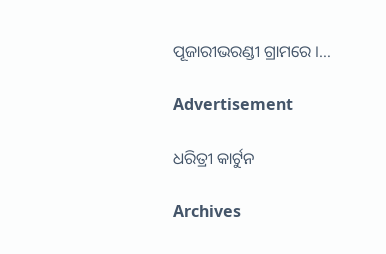ପୂଜାରୀଭରଣ୍ଡୀ ଗ୍ରାମରେ ।…

Advertisement

ଧରିତ୍ରୀ କାର୍ଟୁନ

Archives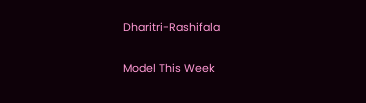Dharitri-Rashifala

Model This Week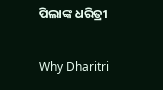ପିଲାଙ୍କ ଧରିତ୍ରୀ

Why Dharitri